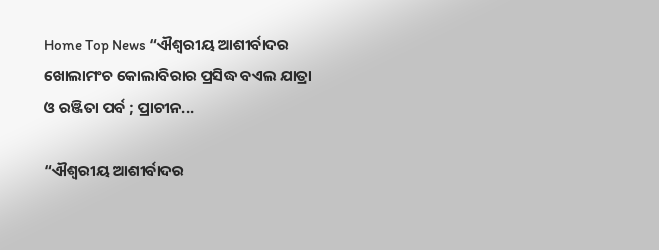Home Top News “ଐଶ୍ୱରୀୟ ଆଶୀର୍ବାଦର ଖୋଲାମଂଚ କୋଲାବିରାର ପ୍ରସିଦ୍ଧ ବଏଲ ଯାତ୍ରା ଓ ରଞ୍ଜିତା ପର୍ବ ; ପ୍ରାଚୀନ...

“ଐଶ୍ୱରୀୟ ଆଶୀର୍ବାଦର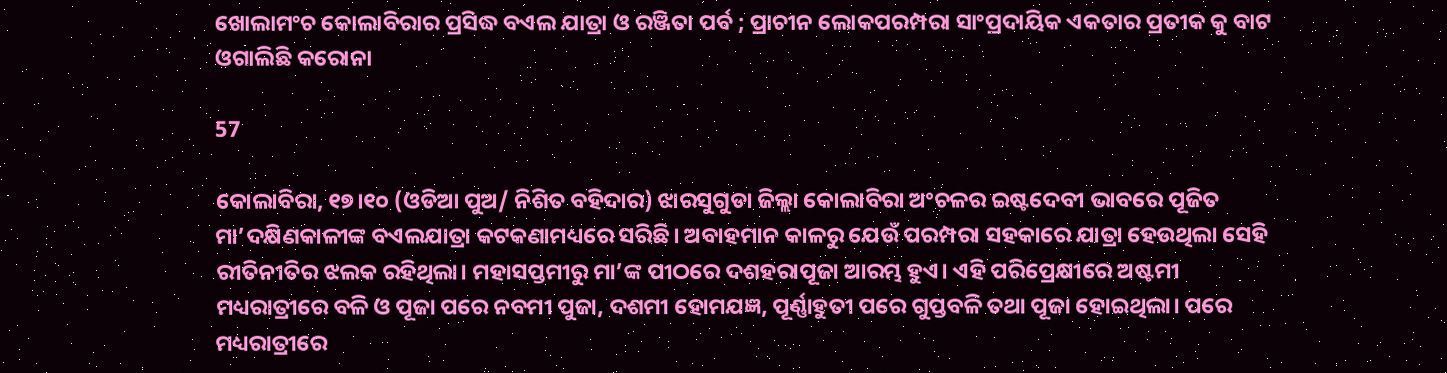ଖୋଲାମଂଚ କୋଲାବିରାର ପ୍ରସିଦ୍ଧ ବଏଲ ଯାତ୍ରା ଓ ରଞ୍ଜିତା ପର୍ବ ; ପ୍ରାଚୀନ ଲୋକପରମ୍ପରା ସାଂପ୍ରଦାୟିକ ଏକତାର ପ୍ରତୀକ କୁ ବାଟ ଓଗାଲିଛି କରୋନା

57

କୋଲାବିରା, ୧୭।୧୦ (ଓଡିଆ ପୁଅ/ ନିଶିତ ବହିଦାର) ଝାରସୁଗୁଡା ଜିଲ୍ଲା କୋଲାବିରା ଅଂଚଳର ଇଷ୍ଟଦେବୀ ଭାବରେ ପୂଜିତ ମା’ଦକ୍ଷିଣକାଳୀଙ୍କ ବଏଲଯାତ୍ରା କଟକଣାମଧ୍ୟରେ ସରିଛି। ଅବାହମାନ କାଳରୁ ଯେଉଁ ପରମ୍ପରା ସହକାରେ ଯାତ୍ରା ହେଉଥିଲା ସେହି ରୀତିନୀତିର ଝଲକ ରହିଥିଲା। ମହାସପ୍ତମୀରୁ ମା’ଙ୍କ ପୀଠରେ ଦଶହରାପୂଜା ଆରମ୍ଭ ହୁଏ। ଏହି ପରିପ୍ରେକ୍ଷୀରେ ଅଷ୍ଟମୀ ମଧ୍ୟରାତ୍ରୀରେ ବଳି ଓ ପୂଜା ପରେ ନବମୀ ପୁଜା, ଦଶମୀ ହୋମଯଜ୍ଞ, ପୂର୍ଣ୍ଣାହୁତୀ ପରେ ଗୁପ୍ତବଳି ତଥା ପୂଜା ହୋଇଥିଲା। ପରେ ମଧ୍ୟରାତ୍ରୀରେ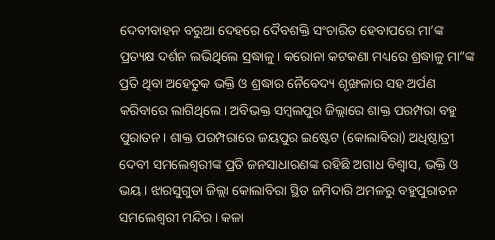ଦେବୀବାହନ ବରୁଆ ଦେହରେ ଦୈବଶକ୍ତି ସଂଚାରିତ ହେବାପରେ ମା’ଙ୍କ ପ୍ରତ୍ୟକ୍ଷ ଦର୍ଶନ ଲଭିଥିଲେ ସ୍ରଦ୍ଧାଳୁ। କରୋନା କଟକଣା ମଧ୍ୟରେ ଶ୍ରଦ୍ଧାଳୁ ମା”ଙ୍କ ପ୍ରତି ଥିବା ଅହେତୁକ ଭକ୍ତି ଓ ଶ୍ରଦ୍ଧାର ନୈବେଦ୍ୟ ଶୃଙ୍ଖଳାର ସହ ଅର୍ପଣ କରିବାରେ ଲାଗିଥିଲେ। ଅବିଭକ୍ତ ସମ୍ବଲପୁର ଜିଲ୍ଲାରେ ଶାକ୍ତ ପରମ୍ପରା ବହୁ ପୁରାତନ। ଶାକ୍ତ ପରମ୍ପରାରେ ଜୟପୁର ଇଷ୍ଟେଟ (କୋଲାବିରା) ଅଧିଷ୍ଠାତ୍ରୀ ଦେବୀ ସମଲେଶ୍ୱରୀଙ୍କ ପ୍ରତି ଜନସାଧାରଣଙ୍କ ରହିଛି ଅଗାଧ ବିଶ୍ୱାସ, ଭକ୍ତି ଓ ଭୟ। ଝାରସୁଗୁଡା ଜିଲ୍ଲା କୋଲାବିରା ସ୍ଥିତ ଜମିଦାରି ଅମଳରୁ ବହୁପୁରାତନ ସମଲେଶ୍ୱରୀ ମନ୍ଦିର। କଳା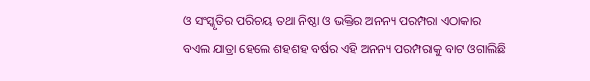ଓ ସଂସ୍କୃତିର ପରିଚୟ ତଥା ନିଷ୍ଠା ଓ ଭକ୍ତିର ଅନନ୍ୟ ପରମ୍ପରା ଏଠାକାର ବଏଲ ଯାତ୍ରା ହେଲେ ଶହଶହ ବର୍ଷର ଏହି ଅନନ୍ୟ ପରମ୍ପରାକୁ ବାଟ ଓଗାଲିଛି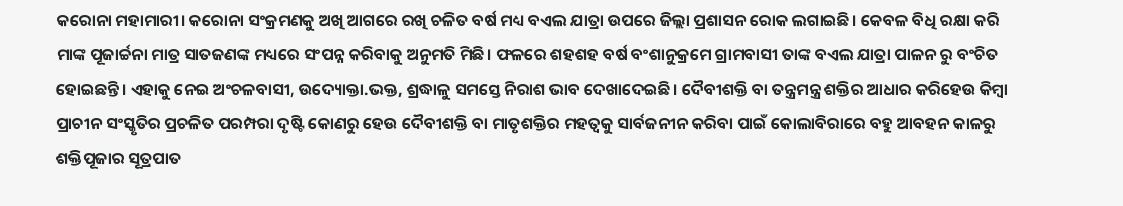କରୋନା ମହାମାରୀ। କରୋନା ସଂକ୍ରମଣକୁ ଅଖି ଆଗରେ ରଖି ଚଳିତ ବର୍ଷ ମଧ୍ୟ ବଏଲ ଯାତ୍ରା ଉପରେ ଜିଲ୍ଲା ପ୍ରଶାସନ ରୋକ ଲଗାଇଛି। କେବଳ ବିଧି ରକ୍ଷା କରି ମାଙ୍କ ପୂଜାର୍ଚ୍ଚନା ମାତ୍ର ସାତଜଣଙ୍କ ମଧ୍ୟରେ ସଂପନ୍ନ କରିବାକୁ ଅନୁମତି ମିଛି। ଫଳରେ ଶହଶହ ବର୍ଷ ବଂଶାନୁକ୍ରମେ ଗ୍ରାମବାସୀ ତାଙ୍କ ବଏଲ ଯାତ୍ରା ପାଳନ ରୁ ବଂଚିତ ହୋଇଛନ୍ତି। ଏହାକୁ ନେଇ ଅଂଚଳବାସୀ, ଉଦ୍ୟୋକ୍ତା.ଭକ୍ତ, ଶ୍ରଦ୍ଧାଳୁ ସମସ୍ତେ ନିରାଶ ଭାବ ଦେଖାଦେଇଛି। ଦୈବୀଶକ୍ତି ବା ତନ୍ତ୍ରମନ୍ତ୍ର ଶକ୍ତିର ଆଧାର କରିହେଉ କିମ୍ବା ପ୍ରାଚୀନ ସଂସ୍କୃତିର ପ୍ରଚଳିତ ପରମ୍ପରା ଦୃଷ୍ଟି କୋଣରୁ ହେଉ ଦୈବୀଶକ୍ତି ବା ମାତୃଶକ୍ତିର ମହତ୍ୱକୁ ସାର୍ବଜନୀନ କରିବା ପାଇଁ କୋଲାବିରାରେ ବହୁ ଆବହନ କାଳରୁ ଶକ୍ତିପୂଜାର ସୂତ୍ରପାତ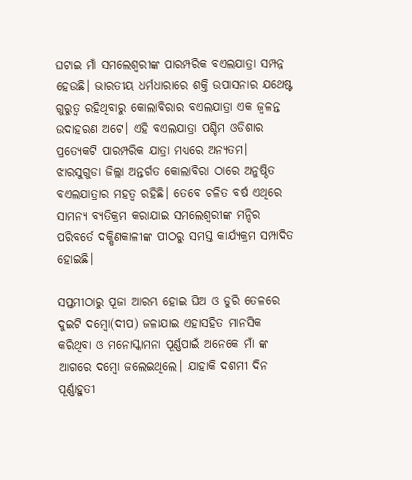ଘଟାଇ ମାଁ ସମଲେଶ୍ୱରୀଙ୍କ ପାରମ୍ପରିକ ବଏଲଯାତ୍ରା ସମ୍ପନ୍ନ ହେଉଛି। ଭାରତୀୟ ଧର୍ମଧାରାରେ ଶକ୍ତି ଉପାସନାର ଯଥେଷ୍ଟ ଗୁରୁତ୍ୱ ରହିଥିବାରୁ କୋଲାବିରାର ବଏଲଯାତ୍ରା ଏକ ଜ୍ୱଳନ୍ତ ଉଦାହରଣ ଅଟେ। ଏହି ବଏଲଯାତ୍ରା ପଶ୍ଚିମ ଓଡିଶାର ପ୍ରତ୍ୟେକଟି ପାରମ୍ପରିକ ଯାତ୍ରା ମଧ୍ୟରେ ଅନ୍ୟତମ। ଝାରସୁଗୁଡା ଜିଲ୍ଲା ଅନ୍ତର୍ଗତ କୋଲାବିରା ଠାରେ ଅନୁଷ୍ଠିତ ବଏଲଯାତ୍ରାର ମହତ୍ୱ ରହିଛି। ତେବେ ଚଳିତ ବର୍ଷ ଏଥିରେ ସାମନ୍ୟ ବ୍ୟତିକ୍ରମ କରାଯାଇ ସମଲେଶ୍ୱରୀଙ୍କ ମନ୍ଦିର ପରିବର୍ତେ ଦକ୍ଷିଣକାଳୀଙ୍କ ପୀଠରୁ ସମସ୍ତ କାର୍ଯ୍ୟକ୍ରମ ସମ୍ପାଦିତ ହୋଇଛି।

ସପ୍ତମୀଠାରୁ ପୂଜା ଆରମ୍ଭ ହୋଇ ଘିଅ ଓ ଡୁରି ତେଳରେ ଦୁଇଟି ଦମ୍ବୋ(ଦୀପ) ଜଳାଯାଇ ଏହାସହିତ ମାନସିକ କରିଥିବା ଓ ମନୋସ୍କାମନା ପୂର୍ଣ୍ଣପାଇଁ ଅନେକେ ମାଁ ଙ୍କ ଆଗରେ ଦମ୍ବୋ ଜଲେଇଥିଲେ। ଯାହାକି ଦଶମୀ ଦିନ ପୂର୍ଣ୍ଣାହୁତୀ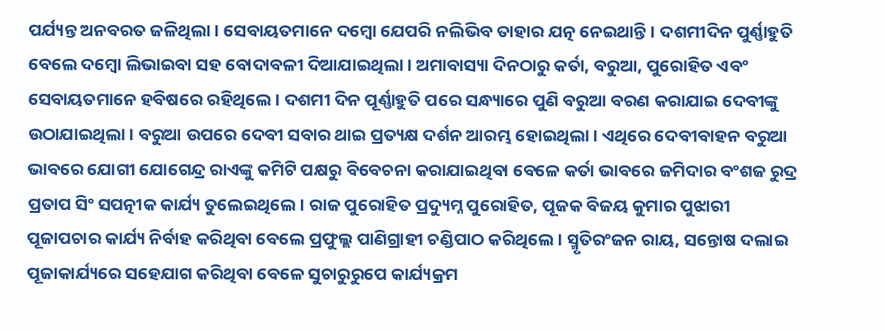ପର୍ଯ୍ୟନ୍ତ ଅନବରତ ଜଳିଥିଲା। ସେବାୟତମାନେ ଦମ୍ବୋ ଯେପରି ନଲିଭିବ ତାହାର ଯତ୍ନ ନେଇଥାନ୍ତି। ଦଶମୀଦିନ ପୁର୍ଣ୍ଣାହୁତି ବେଲେ ଦମ୍ବୋ ଲିଭାଇବା ସହ ବୋଦାବଳୀ ଦିଆଯାଇଥିଲା। ଅମାବାସ୍ୟା ଦିନଠାରୁ କର୍ତା, ବରୁଆ, ପୁରୋହିତ ଏବଂ ସେବାୟତମାନେ ହବିଷରେ ରହିଥିଲେ। ଦଶମୀ ଦିନ ପୂର୍ଣ୍ଣାହୁତି ପରେ ସନ୍ଧ୍ୟାରେ ପୁଣି ବରୁଆ ବରଣ କରାଯାଇ ଦେବୀଙ୍କୁ ଉଠାଯାଇଥିଲା। ବରୁଆ ଉପରେ ଦେବୀ ସବାର ଥାଇ ପ୍ରତ୍ୟକ୍ଷ ଦର୍ଶନ ଆରମ୍ଭ ହୋଇଥିଲା। ଏଥିରେ ଦେବୀବାହନ ବରୁଆ ଭାବରେ ଯୋଗୀ ଯୋଗେନ୍ଦ୍ର ରାଏଙ୍କୁ କମିଟି ପକ୍ଷରୁ ବିବେଚନା କରାଯାଇଥିବା ବେଳେ କର୍ତା ଭାବରେ ଜମିଦାର ବଂଶଜ ରୁଦ୍ର ପ୍ରତାପ ସିଂ ସପତ୍ନୀକ କାର୍ଯ୍ୟ ତୁଲେଇଥିଲେ। ରାଜ ପୁରୋହିତ ପ୍ରଦ୍ୟୁମ୍ନ ପୁରୋହିତ, ପୂଜକ ବିଜୟ କୁମାର ପୁଝାରୀ ପୂଜାପଚାର କାର୍ଯ୍ୟ ନିର୍ବାହ କରିଥିବା ବେଲେ ପ୍ରଫୁଲ୍ଲ ପାଣିଗ୍ରାହୀ ଚଣ୍ଡିପାଠ କରିଥିଲେ। ସ୍ମୃତିରଂଜନ ରାୟ, ସନ୍ତୋଷ ଦଲାଇ ପୂଜାକାର୍ଯ୍ୟରେ ସହେଯାଗ କରିଥିବା ବେଳେ ସୁଚାରୁରୁପେ କାର୍ଯ୍ୟକ୍ରମ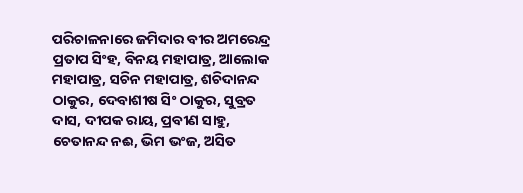ପରିଚାଳନାରେ ଜମିଦାର ବୀର ଅମରେନ୍ଦ୍ର ପ୍ରତାପ ସିଂହ, ବିନୟ ମହାପାତ୍ର, ଆଲୋକ ମହାପାତ୍ର, ସଚିନ ମହାପାତ୍ର, ଶଚିଦାନନ୍ଦ ଠାକୁର, ଦେବାଶୀଷ ସିଂ ଠାକୁର, ସୁବ୍ରତ ଦାସ, ଦୀପକ ରାୟ, ପ୍ରବୀଣ ସାହୁ, ଚେତାନନ୍ଦ ନଈ, ଭିମ ଭଂଜ, ଅସିତ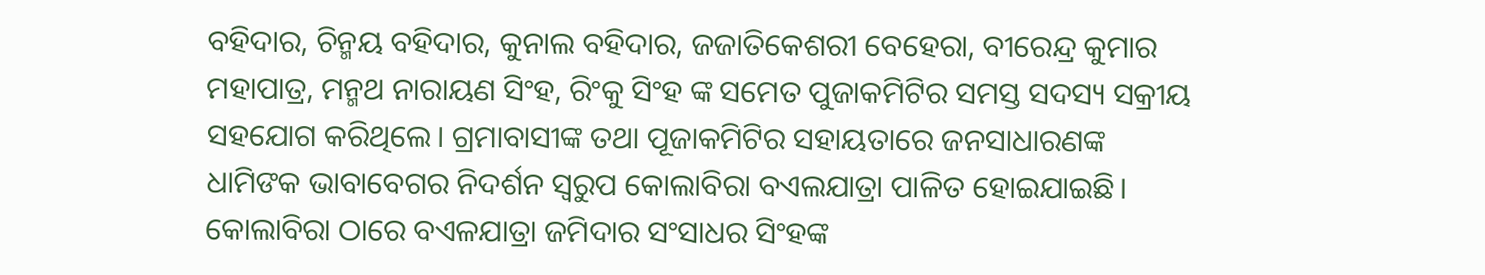ବହିଦାର, ଚିନ୍ମୟ ବହିଦାର, କୁନାଲ ବହିଦାର, ଜଜାତିକେଶରୀ ବେହେରା, ବୀରେନ୍ଦ୍ର କୁମାର ମହାପାତ୍ର, ମନ୍ମଥ ନାରାୟଣ ସିଂହ, ରିଂକୁ ସିଂହ ଙ୍କ ସମେତ ପୁଜାକମିଟିର ସମସ୍ତ ସଦସ୍ୟ ସକ୍ରୀୟ ସହଯୋଗ କରିଥିଲେ। ଗ୍ରମାବାସୀଙ୍କ ତଥା ପୂଜାକମିଟିର ସହାୟତାରେ ଜନସାଧାରଣଙ୍କ ଧାମିଙକ ଭାବାବେଗର ନିଦର୍ଶନ ସ୍ୱରୁପ କୋଲାବିରା ବଏଲଯାତ୍ରା ପାଳିତ ହୋଇଯାଇଛି। କୋଲାବିରା ଠାରେ ବଏଳଯାତ୍ରା ଜମିଦାର ସଂସାଧର ସିଂହଙ୍କ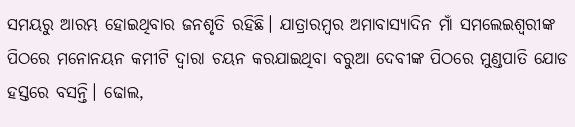ସମୟରୁ ଆରମ୍ଭ ହୋଇଥିବାର ଜନଶୃତି ରହିଛି। ଯାତ୍ରାରମ୍ବର ଅମାବାସ୍ୟାଦିନ ମାଁ ସମଲେଇଶ୍ୱରୀଙ୍କ ପିଠରେ ମନୋନୟନ କମୀଟି ଦ୍ୱାରା ଚୟନ କରଯାଇଥିବା ବରୁଆ ଦେବୀଙ୍କ ପିଠରେ ମୁଣ୍ଡପାତି ଯୋଡ ହସ୍ତରେ ବସନ୍ତି। ଢୋଲ,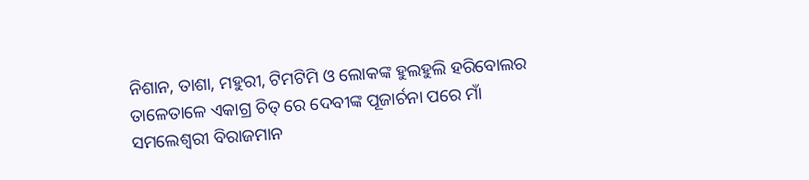ନିଶାନ, ତାଶା, ମହୁରୀ, ଟିମଟିମି ଓ ଲୋକଙ୍କ ହୁଲହୁଲି ହରିବୋଲର ତାଳେତାଳେ ଏକାଗ୍ର ଚିତ୍ ରେ ଦେବୀଙ୍କ ପୂଜାର୍ଚନା ପରେ ମାଁ ସମଲେଶ୍ୱରୀ ବିରାଜମାନ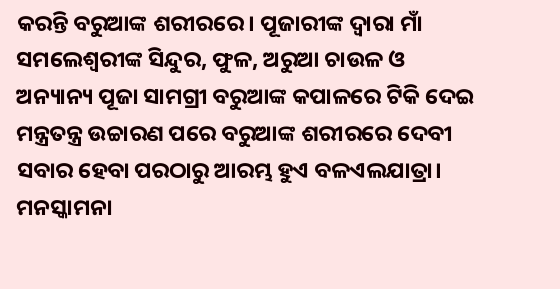କରନ୍ତି ବରୁଆଙ୍କ ଶରୀରରେ। ପୂଜାରୀଙ୍କ ଦ୍ୱାରା ମାଁ ସମଲେଶ୍ୱରୀଙ୍କ ସିନ୍ଦୁର, ଫୁଳ, ଅରୁଆ ଚାଉଳ ଓ ଅନ୍ୟାନ୍ୟ ପୂଜା ସାମଗ୍ରୀ ବରୁଆଙ୍କ କପାଳରେ ଟିକି ଦେଇ ମନ୍ତ୍ରତନ୍ତ୍ର ଉଚ୍ଚାରଣ ପରେ ବରୁଆଙ୍କ ଶରୀରରେ ଦେବୀ ସବାର ହେବା ପରଠାରୁ ଆରମ୍ଭ ହୁଏ ବଳଏଲଯାତ୍ରା। ମନସ୍କାମନା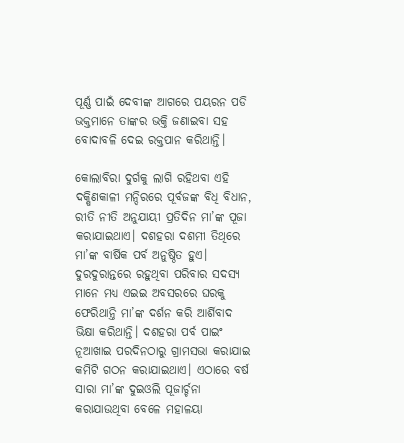ପୂର୍ଣ୍ଣ ପାଇଁ ଦେବୀଙ୍କ ଆଗରେ ପୟରନ ପଡି ଭକ୍ତମାନେ ତାଙ୍କର ଭକ୍ତି ଜଣାଇବା ସହ ବୋଦାବଳି ଦେଇ ରକ୍ତପାନ କରିଥାନ୍ତି।

କୋଲାବିରା ଦୁର୍ଗକୁ ଲାଗି ରହିଥବା ଏହି ଦକ୍ଷିଣକାଳୀ ମନ୍ଦିରରେ ପୂର୍ବଜଙ୍କ ବିଧି ବିଧାନ, ରୀତି ନୀତି ଅନୁଯାୟୀ ପ୍ରତିଦିନ ମା’ଙ୍କ ପୂଜା କରାଯାଇଥାଏ। ଦଶହରା ଦଶମୀ ତିଥିରେ ମା’ଙ୍କ ବାର୍ଷିକ ପର୍ବ ଅନୁଷ୍ଠିତ ହୁଏ। ଦୁରଦୁରାନ୍ତରେ ରହୁଥିବା ପରିବାର ସଦସ୍ୟ ମାନେ ମଧ୍ୟ ଏଇଇ ଅବସରରେ ଘରକୁ ଫେରିଥାନ୍ତି ମା’ଙ୍କ ଦର୍ଶନ କରି ଆର୍ଶିବାଦ ଭିକ୍ଷା କରିଥାନ୍ତି। ଦଶହରା ପର୍ବ ପାଇଂ ନୂଆଖାଇ ପରଦିନଠାରୁ ଗ୍ରାମସଭା କରାଯାଇ କମିଟି ଗଠନ କରାଯାଇଥାଏ। ଏଠାରେ ବର୍ଷ ସାରା ମା’ଙ୍କ ଦୁଇଓଲି ପୂଜାର୍ଚ୍ଚନା କରାଯାଉଥିବା ବେଳେ ମହାଳୟା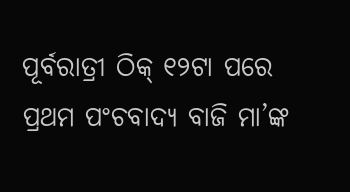ପୂର୍ବରାତ୍ରୀ ଠିକ୍ ୧୨ଟା ପରେ ପ୍ରଥମ ପଂଚବାଦ୍ୟ ବାଜି ମା’ଙ୍କ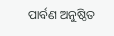ପାର୍ବଣ ଅନୁଷ୍ଠିତ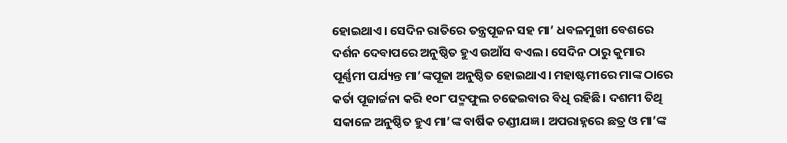ହୋଇଥାଏ। ସେଦିନ ରାତିରେ ତନ୍ତ୍ରପୂଜନ ସହ ମା’ ଧବଳମୁଖୀ ବେଶରେ ଦର୍ଶନ ଦେବାପରେ ଅନୁଷ୍ଠିତ ହୁଏ ଉଆଁସ ବଏଲ। ସେଦିନ ଠାରୁ କୁମାର ପୂର୍ଣ୍ଣମୀ ପର୍ଯ୍ୟନ୍ତ ମା’ଙ୍କପୂଜା ଅନୁଷ୍ଠିତ ହୋଇଥାଏ। ମହାଷ୍ଟମୀରେ ମାଙ୍କ ଠାରେ କର୍ତା ପୂଜାର୍ଚ୍ଚନା କରି ୧୦୮ ପଦ୍ମଫୁଲ ଚଢେଇବାର ବିଧି ରହିଛି। ଦଶମୀ ତିଥି ସକାଳେ ଅନୁଷ୍ଠିତ ହୁଏ ମା’ଙ୍କ ବାର୍ଷିକ ଚଣ୍ଡୀଯଜ୍ଞ। ଅପରାହ୍ନରେ ଛତ୍ର ଓ ମା’ଙ୍କ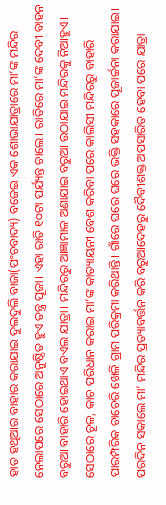ହାତ ହଥିଆର ବାହାର କରାଯାଇ ଦୁଲଦୁଲି ବାଜା(ପଂଚବାଦ୍ୟ) ବଜେଇ ଏକ ଶୋଭାଯାତ୍ରାରେ ମା’ଙ୍କ ମନ୍ଦିର ନେଲାପରେ ସେଠାରେ ଅନୁଷ୍ଠିତ ହୁଏ ତନ୍ତ୍ର ପୂଜା। ଏହା ରାତି ୧୦ଟା ପର୍ଯ୍ୟନ୍ତ ଚାଲେ। ରାତିରେ ମା’ଙ୍କ ଦେବୀ ବାହନ ବରୁଆ ବାହାରି ହୋଇଥାଏ ବଏଲ ଯାତ୍ରା। ମନ୍ଦିରରୁ ଆଜ୍ଞାମାଳ ଅଣାଯାଇ ବରୁଆ ଉଠାଯାଇ ମନ୍ଦିରକୁ ନିଆହୁଏ। ସେଠାରେ ଚୂଳ, କାଚ ପରିଧାନ କରାଇ ମା’ଙ୍କ କାତ୍ୟାୟନୀ ବେଶ କରିବା ପରେ କାଲିସୀ ମନ୍ଦିରରୁ ବାହାରି ପାରମ୍ପରିକ ଚାଚେରି ଖେଳି ଗ୍ରାମ ପରିକ୍ରମା କରିଥାନ୍ତି। ଗାଁରେ ଘରେ ଘରେ ଭକ୍ତି ସହକାରେ ପୂଜାର୍ଚ୍ଚନା କରାଯାଇ। ପରଦିନ ସକାଲେ ମା’ ମନ୍ଦିର ପ୍ରତ୍ୟାବର୍ତ୍ତନ କରି ବରୁଆଦେହରୁ ଦୈବୀଶକ୍ତ ଅପସାରିତ ହେବା ପରେ ଯାତ୍ରା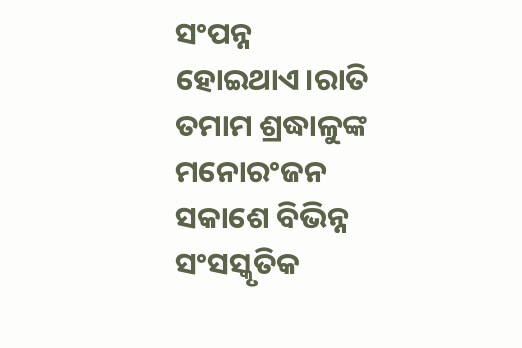ସଂପନ୍ନ ହୋଇଥାଏ।ରାତି ତମାମ ଶ୍ରଦ୍ଧାଳୁଙ୍କ ମନୋରଂଜନ ସକାଶେ ବିଭିନ୍ନ ସଂସସ୍କୃତିକ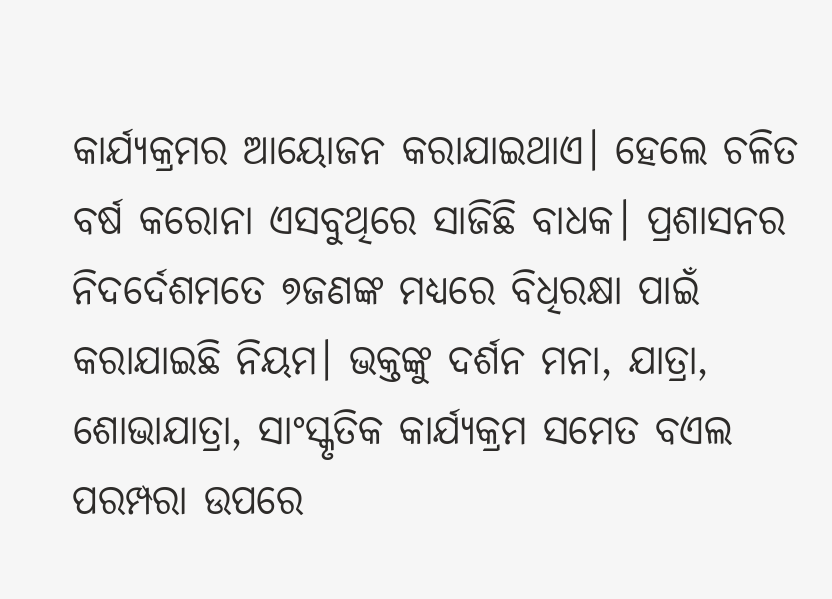କାର୍ଯ୍ୟକ୍ରମର ଆୟୋଜନ କରାଯାଇଥାଏ। ହେଲେ ଚଳିତ ବର୍ଷ କରୋନା ଏସବୁଥିରେ ସାଜିଛି ବାଧକ। ପ୍ରଶାସନର ନିଦର୍ଦେଶମତେ ୭ଜଣଙ୍କ ମଧ୍ୟରେ ବିଧିରକ୍ଷା ପାଇଁ କରାଯାଇଛି ନିୟମ। ଭକ୍ତଙ୍କୁ ଦର୍ଶନ ମନା, ଯାତ୍ରା, ଶୋଭାଯାତ୍ରା, ସାଂସ୍କୃତିକ କାର୍ଯ୍ୟକ୍ରମ ସମେତ ବଏଲ ପରମ୍ପରା ଉପରେ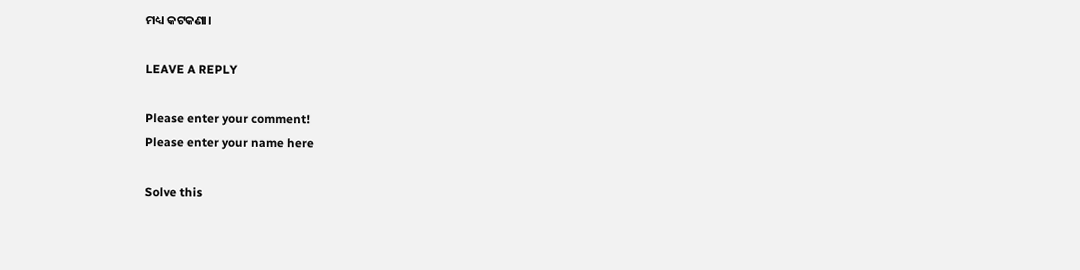ମଧ୍ୟ କଟକଣା।

LEAVE A REPLY

Please enter your comment!
Please enter your name here

Solve this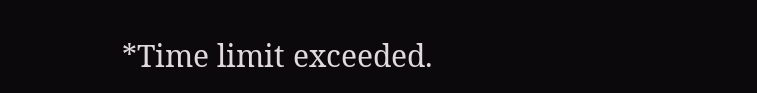*Time limit exceeded.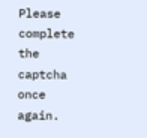Please complete the captcha once again.